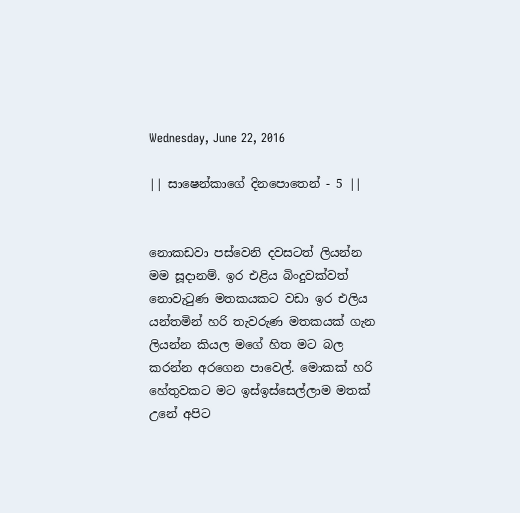Wednesday, June 22, 2016

|| සාෂෙන්කාගේ දිනපොතෙන් - 5 ||


නොකඩවා පස්වෙනි දවසටත් ලියන්න මම සූදානම්. ඉර එළිය බිංදුවක්වත් නොවැටුණ මතකයකට වඩා ඉර එලිය යන්තමින් හරි තැවරුණ මතකයක් ගැන ලියන්න කියල මගේ හිත මට බල කරන්න අරගෙන පාවෙල්. මොකක් හරි හේතුවකට මට ඉස්ඉස්සෙල්ලාම මතක් උනේ අපිට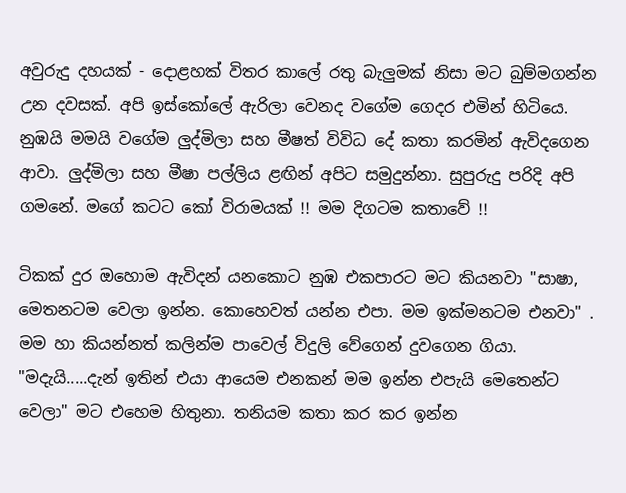අවුරුදු දහයක් - දොළහක් විතර කාලේ රතු බැලුමක් නිසා මට බුම්මගන්න උන දවසක්. අපි ඉස්කෝලේ ඇරිලා වෙනද වගේම ගෙදර එමින් හිටියෙ. නුඹයි මමයි වගේම ලුද්මිලා සහ මීෂත් විවිධ දේ කතා කරමින් ඇවිදගෙන ආවා. ලුද්මිලා සහ මීෂා පල්ලිය ළඟින් අපිට සමුදුන්නා. සුපුරුදු පරිදි අපි ගමනේ. මගේ කටට කෝ විරාමයක් !! මම දිගටම කතාවේ !!

ටිකක් දුර ඔහොම ඇවිදන් යනකොට නුඹ එකපාරට මට කියනවා "සාෂා, මෙතනටම වෙලා ඉන්න. කොහෙවත් යන්න එපා. මම ඉක්මනටම එනවා" . මම හා කියන්නත් කලින්ම පාවෙල් විදුලි වේගෙන් දුවගෙන ගියා. "මදැයි.....දැන් ඉතින් එයා ආයෙම එනකන් මම ඉන්න එපැයි මෙතෙන්ට වෙලා" මට එහෙම හිතුනා. තනියම කතා කර කර ඉන්න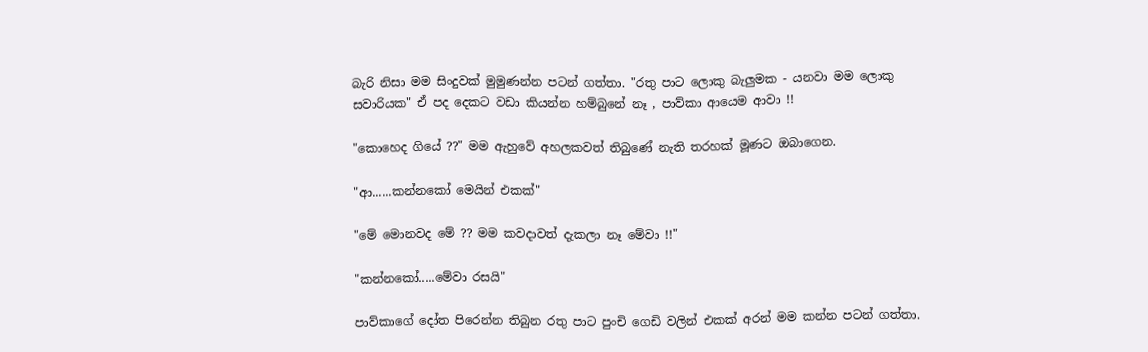බැරි නිසා මම සිංදුවක් මුමුණන්න පටන් ගත්තා. "රතු පාට ලොකු බැලුමක - යනවා මම ලොකු සවාරියක" ඒ පද දෙකට වඩා කියන්න හම්බුනේ නෑ , පාව්කා ආයෙම ආවා !!

"කොහෙද ගියේ ??" මම ඇහුවේ අහලකවත් තිබුණේ නැති තරහක් මූණට ඔබාගෙන.

"ආ......කන්නකෝ මෙයින් එකක්"

"මේ මොනවද මේ ?? මම කවදාවත් දැකලා නෑ මේවා !!"

"කන්නකෝ.....මේවා රසයි"

පාව්කාගේ දෝත පිරෙන්න තිබුන රතු පාට පුංචි ගෙඩි වලින් එකක් අරන් මම කන්න පටන් ගත්තා.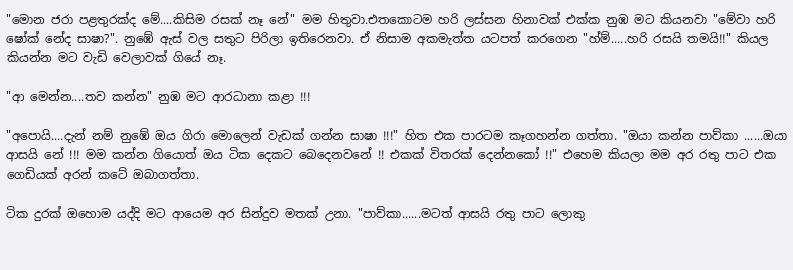"මොන ජරා පළතුරක්ද මේ....කිසිම රසක් නෑ නේ" මම හිතුවා.එතකොටම හරි ලස්සන හිනාවක් එක්ක නුඹ මට කියනවා "මේවා හරි ෂෝක් නේද සාෂා?". නුඹේ ඇස් වල සතුට පිරිලා ඉතිරෙනවා. ඒ නිසාම අකමැත්ත යටපත් කරගෙන "හ්ම්.....හරි රසයි තමයි!!" කියල කියන්න මට වැඩි වෙලාවක් ගියේ නෑ.

"ආ මෙන්න....තව කන්න" නුඹ මට ආරධානා කළා !!!

"අපොයි....දැන් නම් නුඹේ ඔය ගිරා මොලෙන් වැඩක් ගන්න සාෂා !!!" හිත එක පාරටම කෑගහන්න ගත්තා. "ඔයා කන්න පාව්කා ......ඔයා ආසයි නේ !!! මම කන්න ගියොත් ඔය ටික දෙකට බෙදෙනවනේ !! එකක් විතරක් දෙන්නකෝ !!" එහෙම කියලා මම අර රතු පාට එක ගෙඩියක් අරන් කටේ ඔබාගත්තා.

ටික දුරක් ඔහොම යද්දි මට ආයෙම අර සින්දුව මතක් උනා. "පාව්කා......මටත් ආසයි රතු පාට ලොකු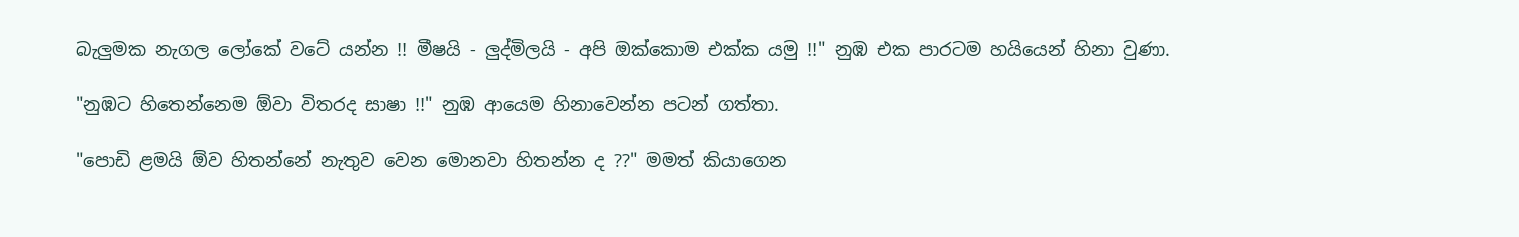බැලුමක නැගල ලෝකේ වටේ යන්න !! මීෂයි - ලුද්මිලයි - අපි ඔක්කොම එක්ක යමු !!" නුඹ එක පාරටම හයියෙන් හිනා වුණා.

"නුඹට හිතෙන්නෙම ඕවා විතරද සාෂා !!" නුඹ ආයෙම හිනාවෙන්න පටන් ගත්තා.

"පොඩි ළමයි ඕව හිතන්නේ නැතුව වෙන මොනවා හිතන්න ද ??" මමත් කියාගෙන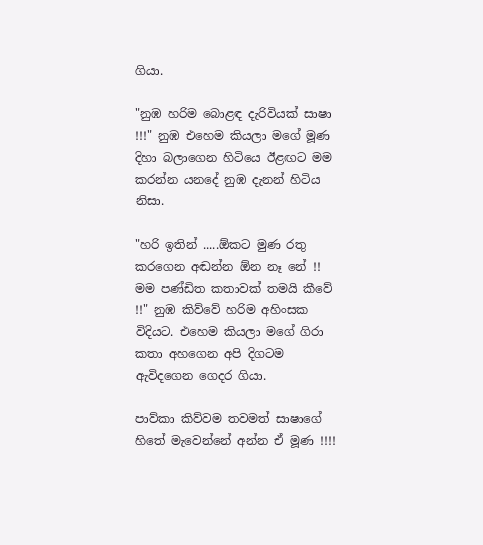ගියා.

"නුඹ හරිම බොළඳ දැරිවියක් සාෂා !!!" නුඹ එහෙම කියලා මගේ මූණ දිහා බලාගෙන හිටියෙ ඊළඟට මම කරන්න යනදේ නුඹ දැනන් හිටිය නිසා.

"හරි ඉතින් .....ඕකට මුණ රතු කරගෙන අඬන්න ඕන නෑ නේ !! මම පණ්ඩිත කතාවක් තමයි කීවේ !!" නුඹ කිව්වේ හරිම අහිංසක විදියට. එහෙම කියලා මගේ ගිරා කතා අහගෙන අපි දිගටම ඇවිදගෙන ගෙදර ගියා.

පාව්කා කිව්වම තවමත් සාෂාගේ හිතේ මැවෙන්නේ අන්න ඒ මූණ !!!!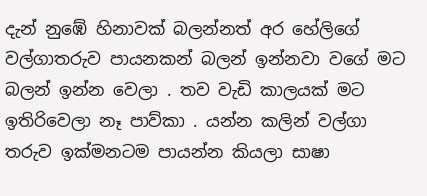දැන් නුඹේ හිනාවක් බලන්නත් අර හේලිගේ වල්ගාතරුව පායනකන් බලන් ඉන්නවා වගේ මට බලන් ඉන්න වෙලා . තව වැඩි කාලයක් මට ඉතිරිවෙලා නෑ පාව්කා . යන්න කලින් වල්ගා තරුව ඉක්මනටම පායන්න කියලා සාෂා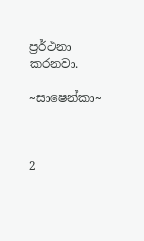ප්‍රර්ථනා කරනවා.

~සාෂෙන්කා~



2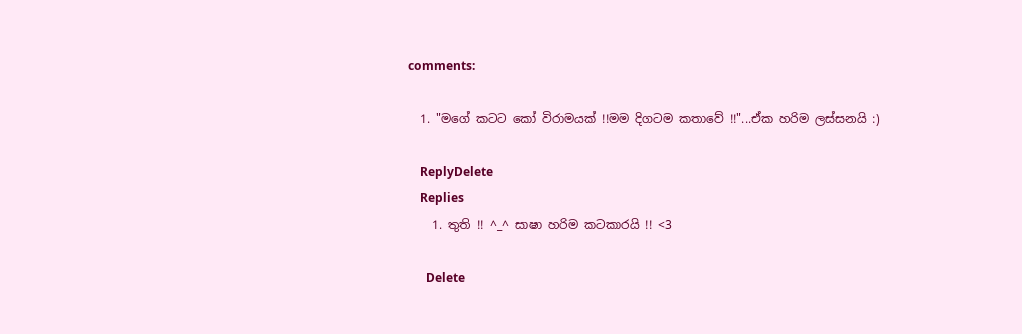comments:

  1. "මගේ කටට කෝ විරාමයක් !!මම දිගටම කතාවේ !!"...ඒක හරිම ලස්සනයි :)

    ReplyDelete
    Replies
    1. තුති !! ^_^ සාෂා හරිම කටකාරයි !! <3

      Delete